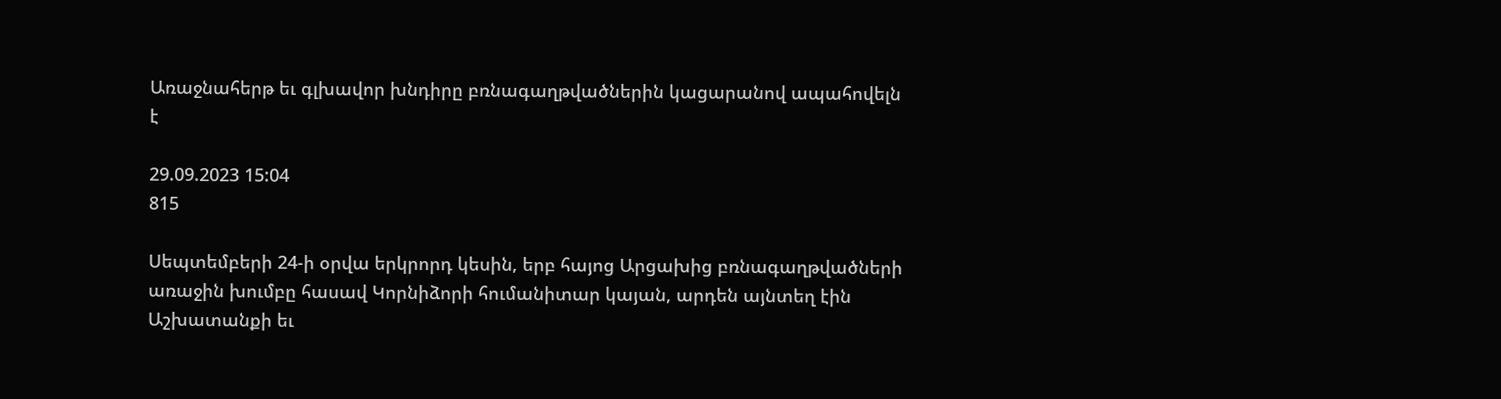Առաջնահերթ եւ գլխավոր խնդիրը բռնագաղթվածներին կացարանով ապահովելն է

29.09.2023 15:04
815

Սեպտեմբերի 24-ի օրվա երկրորդ կեսին, երբ հայոց Արցախից բռնագաղթվածների առաջին խումբը հասավ Կորնիձորի հումանիտար կայան, արդեն այնտեղ էին Աշխատանքի եւ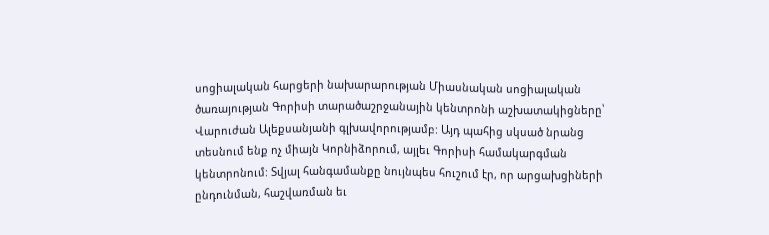սոցիալական հարցերի նախարարության Միասնական սոցիալական ծառայության Գորիսի տարածաշրջանային կենտրոնի աշխատակիցները՝ Վարուժան Ալեքսանյանի գլխավորությամբ: Այդ պահից սկսած նրանց տեսնում ենք ոչ միայն Կորնիձորում, այլեւ Գորիսի համակարգման կենտրոնում: Տվյալ հանգամանքը նույնպես հուշում էր, որ արցախցիների ընդունման, հաշվառման եւ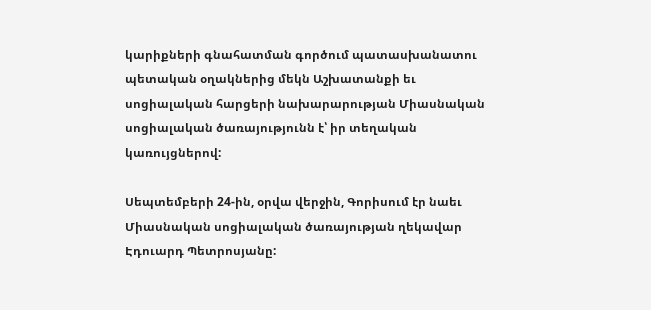կարիքների գնահատման գործում պատասխանատու պետական օղակներից մեկն Աշխատանքի եւ սոցիալական հարցերի նախարարության Միասնական սոցիալական ծառայությունն է՝ իր տեղական կառույցներով:

Սեպտեմբերի 24-ին, օրվա վերջին, Գորիսում էր նաեւ Միասնական սոցիալական ծառայության ղեկավար Էդուարդ Պետրոսյանը: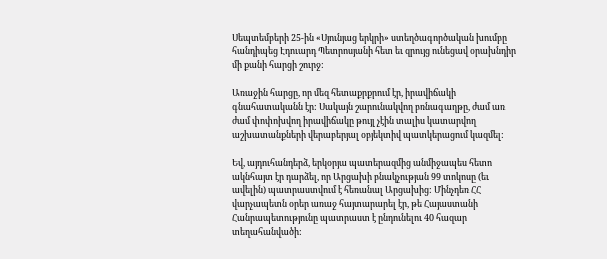Սեպտեմբերի 25-ին «Սյունյաց երկրի» ստեղծագործական խումբը հանդիպեց Էդուարդ Պետրոսյանի հետ եւ զրույց ունեցավ օրախնդիր մի քանի հարցի շուրջ:

Առաջին հարցը, որ մեզ հետաքրքրում էր, իրավիճակի գնահատականն էր: Սակայն շարունակվող բռնագաղթը, ժամ առ ժամ փոփոխվող իրավիճակը թույլ չէին տալիս կատարվող աշխատանքների վերաբերյալ օբյեկտիվ պատկերացում կազմել:

Եվ, այդուհանդերձ, երկօրյա պատերազմից անմիջապես հետո ակնհայտ էր դարձել, որ Արցախի բնակչության 99 տոկոսը (եւ ավելին) պատրաստվում է հեռանալ Արցախից: Մինչդեռ ՀՀ վարչապետն օրեր առաջ հայտարարել էր, թե Հայաստանի Հանրապետությունը պատրաստ է ընդունելու 40 հազար տեղահանվածի: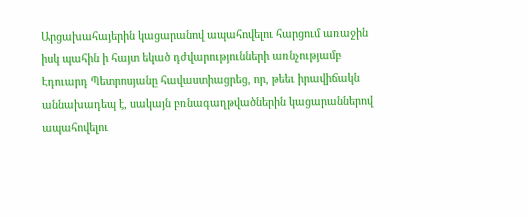Արցախահայերին կացարանով ապահովելու հարցում առաջին իսկ պահին ի հայտ եկած դժվարությունների առնչությամբ Էդուարդ Պետրոսյանը հավաստիացրեց, որ, թեեւ իրավիճակն աննախադեպ է, սակայն բռնագաղթվածներին կացարաններով ապահովելու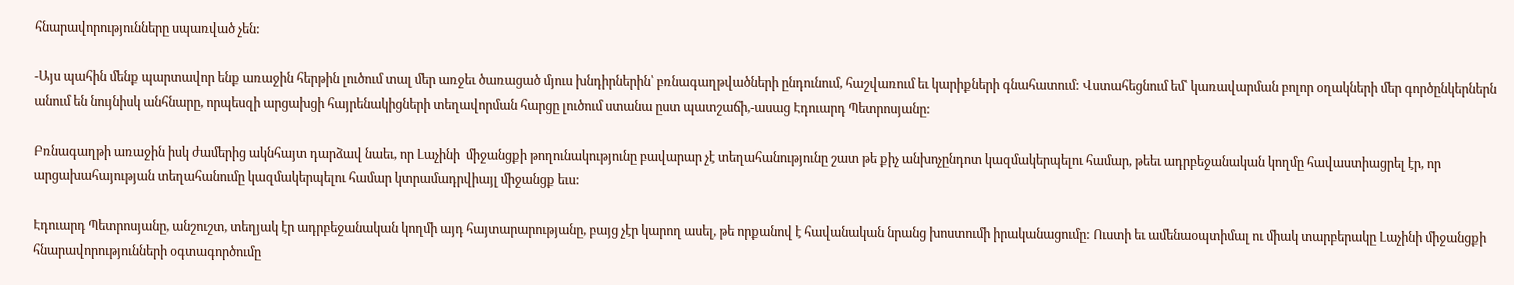հնարավորությունները սպառված չեն:

-Այս պահին մենք պարտավոր ենք առաջին հերթին լուծում տալ մեր առջեւ ծառացած մյուս խնդիրներին՝ բռնագաղթվածների ընդունում, հաշվառում եւ կարիքների գնահատում: Վստահեցնում եմ՝ կառավարման բոլոր օղակների մեր գործընկերներն անում են նույնիսկ անհնարը, որպեսզի արցախցի հայրենակիցների տեղավորման հարցը լուծում ստանա ըստ պատշաճի,-ասաց Էդուարդ Պետրոսյանը:

Բռնագաղթի առաջին իսկ ժամերից ակնհայտ դարձավ նաեւ, որ Լաչինի  միջանցքի թողունակությունը բավարար չէ տեղահանությունը շատ թե քիչ անխոչընդոտ կազմակերպելու համար, թեեւ ադրբեջանական կողմը հավաստիացրել էր, որ արցախահայության տեղահանումը կազմակերպելու համար կտրամադրվիայլ միջանցք եւս:

Էդուարդ Պետրոսյանը, անշուշտ, տեղյակ էր ադրբեջանական կողմի այդ հայտարարությանը, բայց չէր կարող ասել, թե որքանով է հավանական նրանց խոստումի իրականացումը: Ուստի եւ ամենաօպտիմալ ու միակ տարբերակը Լաչինի միջանցքի հնարավորությունների օգտագործումը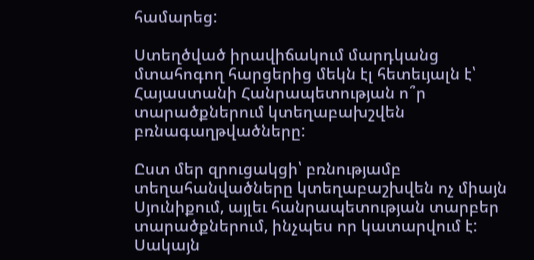համարեց:

Ստեղծված իրավիճակում մարդկանց մտահոգող հարցերից մեկն էլ հետեւյալն է՝ Հայաստանի Հանրապետության ո՞ր տարածքներում կտեղաբախշվեն բռնագաղթվածները:

Ըստ մեր զրուցակցի՝ բռնությամբ տեղահանվածները կտեղաբաշխվեն ոչ միայն Սյունիքում, այլեւ հանրապետության տարբեր տարածքներում, ինչպես որ կատարվում է: Սակայն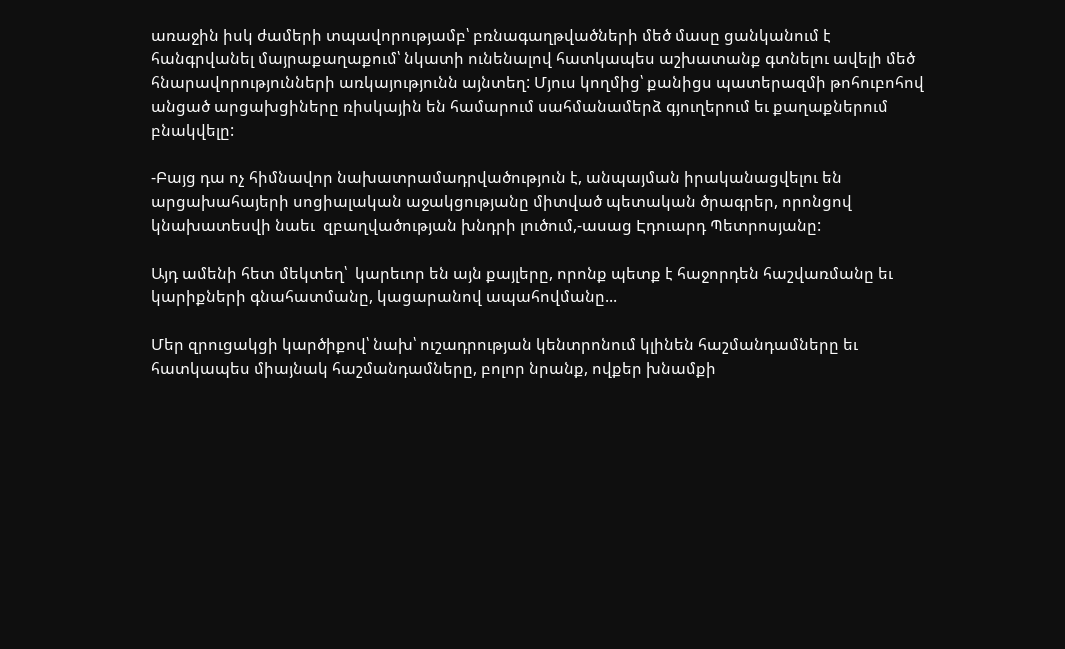առաջին իսկ ժամերի տպավորությամբ՝ բռնագաղթվածների մեծ մասը ցանկանում է հանգրվանել մայրաքաղաքում՝ նկատի ունենալով հատկապես աշխատանք գտնելու ավելի մեծ հնարավորությունների առկայությունն այնտեղ: Մյուս կողմից՝ քանիցս պատերազմի թոհուբոհով անցած արցախցիները ռիսկային են համարում սահմանամերձ գյուղերում եւ քաղաքներում բնակվելը:

-Բայց դա ոչ հիմնավոր նախատրամադրվածություն է, անպայման իրականացվելու են արցախահայերի սոցիալական աջակցությանը միտված պետական ծրագրեր, որոնցով կնախատեսվի նաեւ  զբաղվածության խնդրի լուծում,-ասաց Էդուարդ Պետրոսյանը:

Այդ ամենի հետ մեկտեղ՝  կարեւոր են այն քայլերը, որոնք պետք է հաջորդեն հաշվառմանը եւ կարիքների գնահատմանը, կացարանով ապահովմանը...

Մեր զրուցակցի կարծիքով՝ նախ՝ ուշադրության կենտրոնում կլինեն հաշմանդամները եւ հատկապես միայնակ հաշմանդամները, բոլոր նրանք, ովքեր խնամքի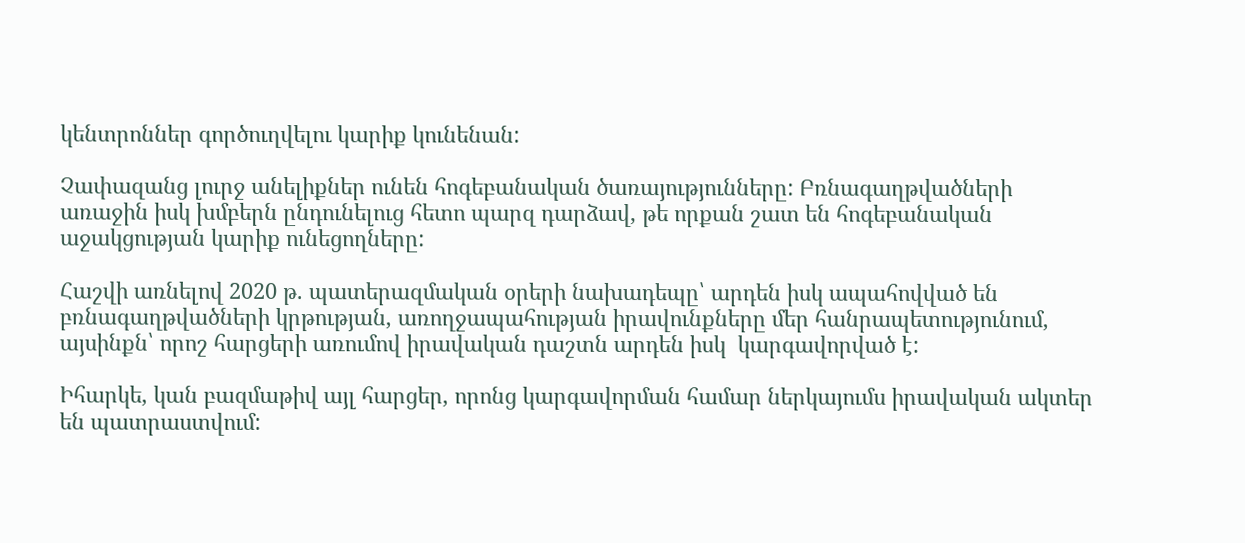կենտրոններ գործուղվելու կարիք կունենան:

Չափազանց լուրջ անելիքներ ունեն հոգեբանական ծառայությունները: Բռնագաղթվածների առաջին իսկ խմբերն ընդունելուց հետո պարզ դարձավ, թե որքան շատ են հոգեբանական աջակցության կարիք ունեցողները:

Հաշվի առնելով 2020 թ. պատերազմական օրերի նախադեպը՝ արդեն իսկ ապահովված են բռնագաղթվածների կրթության, առողջապահության իրավունքները մեր հանրապետությունում, այսինքն՝ որոշ հարցերի առումով իրավական դաշտն արդեն իսկ  կարգավորված է:

Իհարկե, կան բազմաթիվ այլ հարցեր, որոնց կարգավորման համար ներկայումս իրավական ակտեր են պատրաստվում: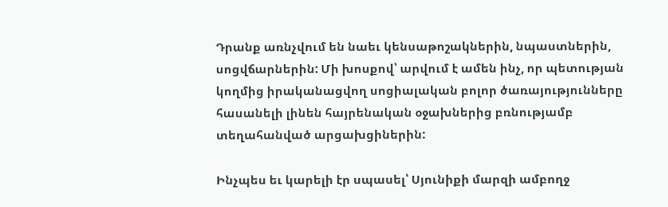Դրանք առնչվում են նաեւ կենսաթոշակներին, նպաստներին, սոցվճարներին: Մի խոսքով՝ արվում է ամեն ինչ, որ պետության կողմից իրականացվող սոցիալական բոլոր ծառայությունները հասանելի լինեն հայրենական օջախներից բռնությամբ տեղահանված արցախցիներին:

Ինչպես եւ կարելի էր սպասել՝ Սյունիքի մարզի ամբողջ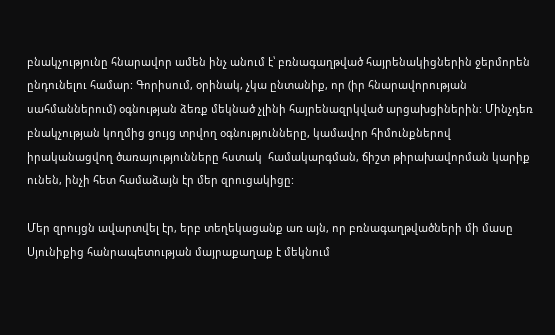բնակչությունը հնարավոր ամեն ինչ անում է՝ բռնագաղթված հայրենակիցներին ջերմորեն ընդունելու համար: Գորիսում, օրինակ, չկա ընտանիք, որ (իր հնարավորության սահմաններում) օգնության ձեռք մեկնած չլինի հայրենազրկված արցախցիներին: Մինչդեռ բնակչության կողմից ցույց տրվող օգնությունները, կամավոր հիմունքներով իրականացվող ծառայությունները հստակ  համակարգման, ճիշտ թիրախավորման կարիք ունեն, ինչի հետ համաձայն էր մեր զրուցակիցը:

Մեր զրույցն ավարտվել էր, երբ տեղեկացանք առ այն, որ բռնագաղթվածների մի մասը Սյունիքից հանրապետության մայրաքաղաք է մեկնում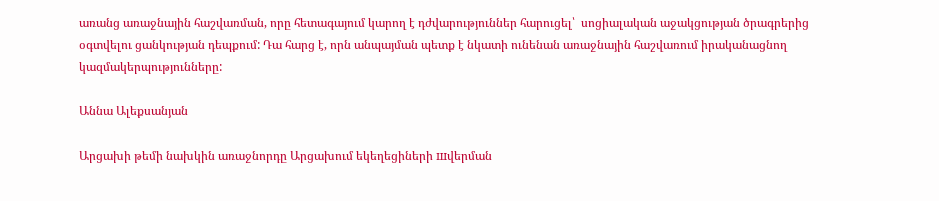առանց առաջնային հաշվառման, որը հետագայում կարող է դժվարություններ հարուցել՝  սոցիալական աջակցության ծրագրերից օգտվելու ցանկության դեպքում: Դա հարց է, որն անպայման պետք է նկատի ունենան առաջնային հաշվառում իրականացնող կազմակերպությունները:

Աննա Ալեքսանյան

Արցախի թեմի նախկին առաջնորդը Արցախում եկեղեցիների шվերման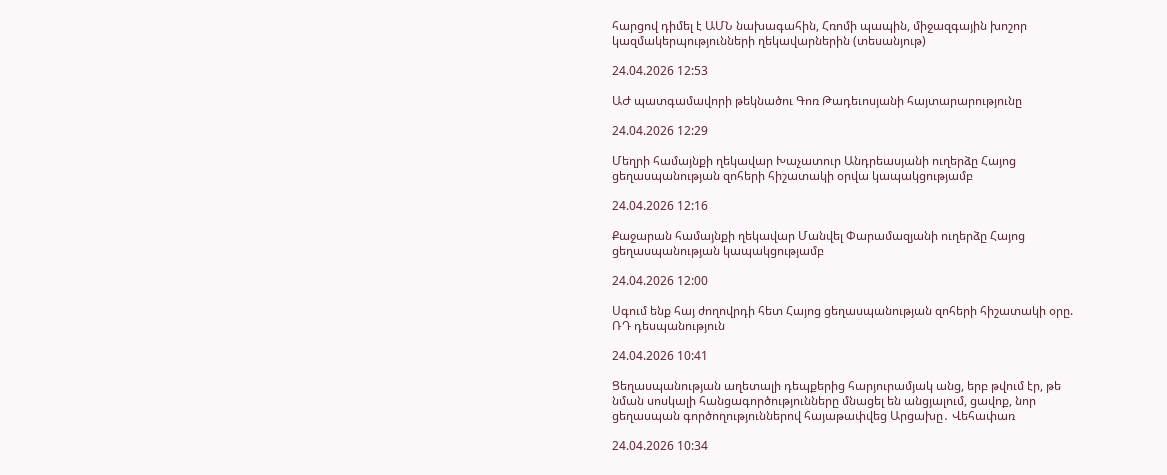հարցով դիմել է ԱՄՆ նախագահին, Հռոմի պապին, միջազգային խոշոր կազմակերպությունների ղեկավարներին (տեսանյութ)

24.04.2026 12:53

ԱԺ պատգամավորի թեկնածու Գոռ Թադեւոսյանի հայտարարությունը

24.04.2026 12:29

Մեղրի համայնքի ղեկավար Խաչատուր Անդրեասյանի ուղերձը Հայոց ցեղասպանության զոհերի հիշատակի օրվա կապակցությամբ

24.04.2026 12:16

Քաջարան համայնքի ղեկավար Մանվել Փարամազյանի ուղերձը Հայոց ցեղասպանության կապակցությամբ

24.04.2026 12:00

Սգում ենք հայ ժողովրդի հետ Հայոց ցեղասպանության զոհերի հիշատակի օրը. ՌԴ դեսպանություն

24.04.2026 10:41

Ցեղասպանության աղետալի դեպքերից հարյուրամյակ անց, երբ թվում էր, թե նման սոսկալի հանցագործությունները մնացել են անցյալում, ցավոք, նոր ցեղասպան գործողություններով հայաթափվեց Արցախը․ Վեհափառ

24.04.2026 10:34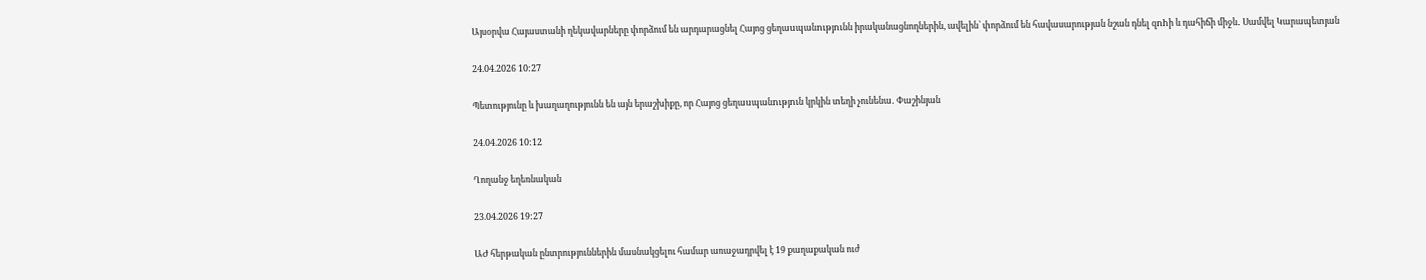Այսօրվա Հայաստանի ղեկավարները փորձում են արդարացնել Հայոց ցեղաuպանnւթյnւնն իրականացնողներին, ավելին՝ փորձում են հավասարության նշան դնել զnhի և դահիճի միջև․ Սամվել Կարապետյան

24.04.2026 10:27

Պետությունը և խաղաղությունն են այն երաշխիքը, որ Հայոց ցեղաuպանnւթյnւն կրկին տեղի չունենա․ Փաշինյան

24.04.2026 10:12

Ղողանջ եղեռնական

23.04.2026 19:27

ԱԺ հերթական ընտրություններին մասնակցելու համար առաջադրվել է 19 քաղաքական ուժ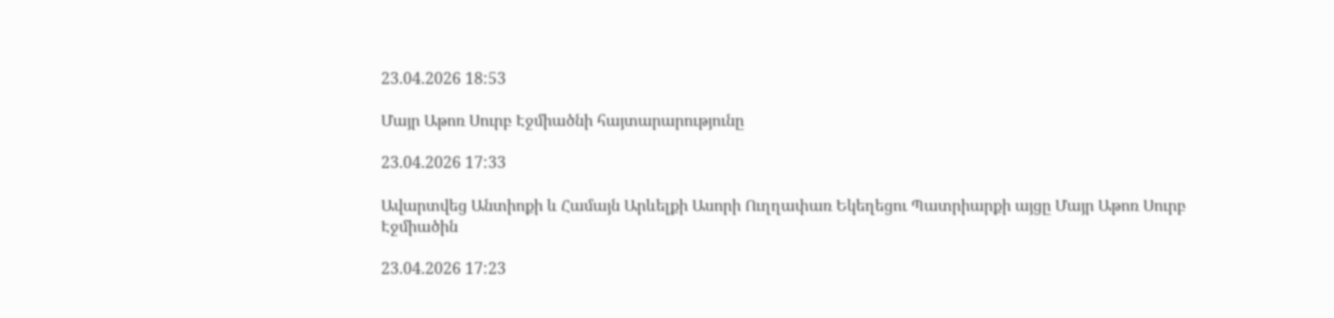23.04.2026 18:53

Մայր Աթոռ Սուրբ Էջմիածնի հայտարարությունը

23.04.2026 17:33

Ավարտվեց Անտիոքի և Համայն Արևելքի Ասորի Ուղղափառ Եկեղեցու Պատրիարքի այցը Մայր Աթոռ Սուրբ Էջմիածին

23.04.2026 17:23